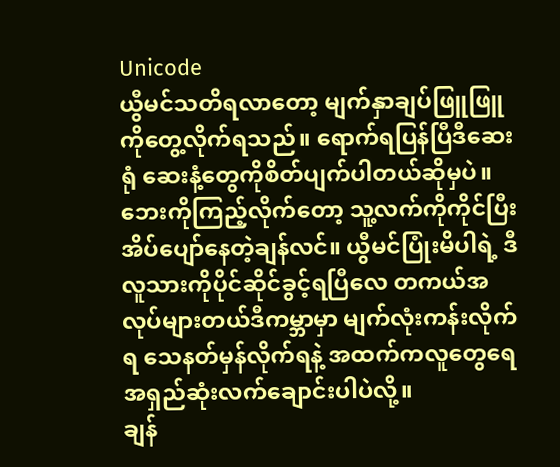Unicode
ယွီမင်သတိရလာတော့ မျက်နှာချပ်ဖြူဖြူကိုတွေ့လိုက်ရသည်။ ရောက်ရပြန်ပြီဒီဆေးရုံ ဆေးနံ့တွေကိုစိတ်ပျက်ပါတယ်ဆိုမှပဲ။ ဘေးကိုကြည့်လိုက်တော့ သူ့လက်ကိုကိုင်ပြီး အိပ်ပျော်နေတဲ့ချန်လင်။ ယွီမင်ပြုံးမိပါရဲ့ ဒီလူသားကိုပိုင်ဆိုင်ခွင့်ရပြီလေ တကယ်အလုပ်များတယ်ဒီကမ္ဘာမှာ မျက်လုံးကန်းလိုက်ရ သေနတ်မှန်လိုက်ရနဲ့ အထက်ကလူတွေရေ အရှည်ဆုံးလက်ချောင်းပါပဲလို့။
ချန်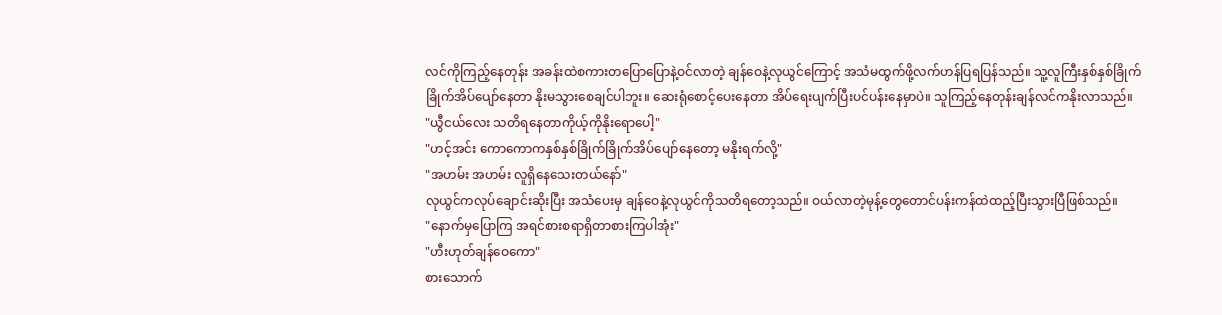လင်ကိုကြည့်နေတုန်း အခန်းထဲစကားတပြောပြောနဲ့ဝင်လာတဲ့ ချန်ဝေနဲ့လုယွင်ကြောင့် အသံမထွက်ဖို့လက်ဟန်ပြရပြန်သည်။ သူ့လူကြီးနှစ်နှစ်ခြိုက်ခြိုက်အိပ်ပျော်နေတာ နိုးမသွားစေချင်ပါဘူး။ ဆေးရုံစောင့်ပေးနေတာ အိပ်ရေးပျက်ပြီးပင်ပန်းနေမှာပဲ။ သူကြည့်နေတုန်းချန်လင်ကနိုးလာသည်။
"ယွီငယ်လေး သတိရနေတာကိုယ့်ကိုနိုးရောပေါ့"
"ဟင့်အင်း ကောကောကနှစ်နှစ်ခြိုက်ခြိုက်အိပ်ပျော်နေတော့ မနိုးရက်လို့"
"အဟမ်း အဟမ်း လူရှိနေသေးတယ်နော်"
လုယွင်ကလုပ်ချောင်းဆိုးပြီး အသံပေးမှ ချန်ဝေနဲ့လုယွင်ကိုသတိရတော့သည်။ ဝယ်လာတဲ့မုန့်တွေတောင်ပန်းကန်ထဲထည့်ပြီးသွားပြီဖြစ်သည်။
"နောက်မှပြောကြ အရင်စားစရာရှိတာစားကြပါအုံး"
"ဟီးဟုတ်ချန်ဝေကော"
စားသောက်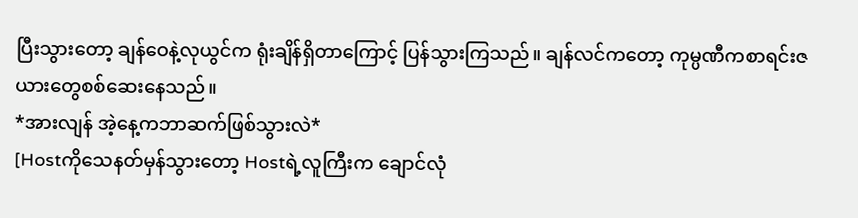ပြီးသွားတော့ ချန်ဝေနဲ့လုယွင်က ရုံးချိန်ရှိတာကြောင့် ပြန်သွားကြသည်။ ချန်လင်ကတော့ ကုမ္ပဏီကစာရင်းဇယားတွေစစ်ဆေးနေသည်။
*အားလျန် အဲ့နေ့ကဘာဆက်ဖြစ်သွားလဲ*
[Hostကိုသေနတ်မှန်သွားတော့ Hostရဲ့လူကြီးက ချောင်လုံ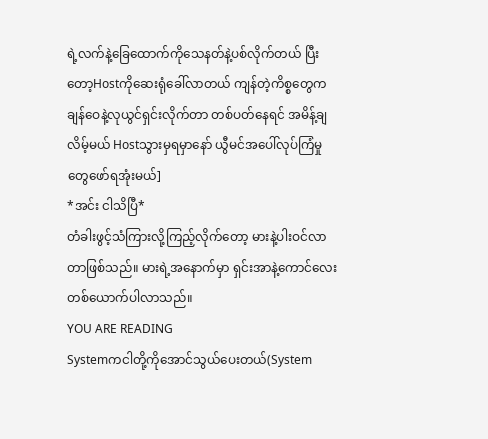ရဲ့လက်နဲ့ခြေထောက်ကိုသေနတ်နဲ့ပစ်လိုက်တယ် ပြီးတော့Hostကိုဆေးရုံခေါ်လာတယ် ကျန်တဲ့ကိစ္စတွေကချန်ဝေနဲ့လုယွင်ရှင်းလိုက်တာ တစ်ပတ်နေရင် အမိန့်ချလိမ့်မယ် Hostသွားမှရမှာနော် ယွီမင်အပေါ်လုပ်ကြံမှုတွေဖော်ရအုံးမယ်]
*အင်း ငါသိပြီ*
တံခါးဖွင့်သံကြားလို့ကြည့်လိုက်တော့ မားနဲ့ပါးဝင်လာတာဖြစ်သည်။ မားရဲ့အနောက်မှာ ရှင်းအာနဲ့ကောင်လေးတစ်ယောက်ပါလာသည်။
YOU ARE READING
Systemကငါတို့ကိုအောင်သွယ်ပေးတယ်(System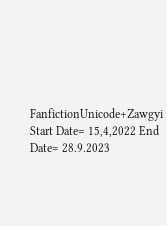FanfictionUnicode+Zawgyi Start Date= 15,4,2022 End Date= 28.9.2023